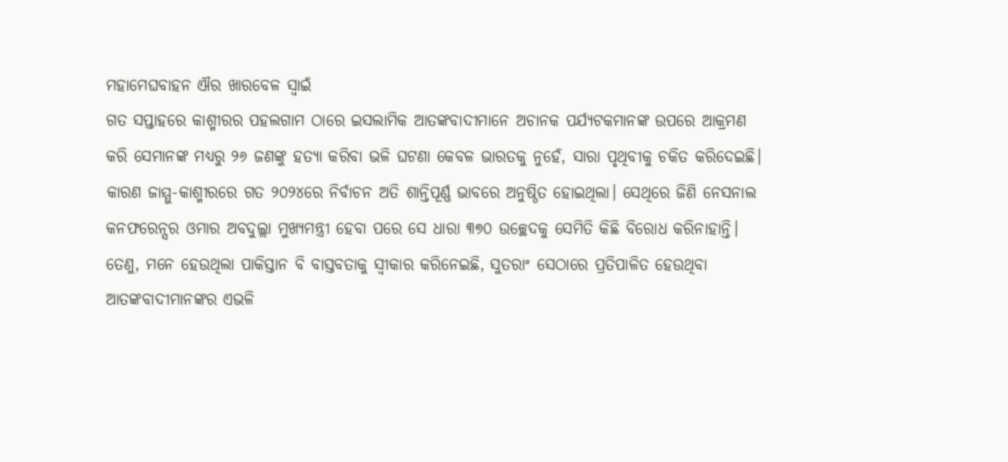ମହାମେଘବାହନ ଐର ଖାରବେଳ ସ୍ୱାଇଁ
ଗତ ସପ୍ତାହରେ କାଶ୍ମୀରର ପହଲଗାମ ଠାରେ ଇସଲାମିକ ଆତଙ୍କବାଦୀମାନେ ଅଚାନକ ପର୍ଯ୍ୟଟକମାନଙ୍କ ଉପରେ ଆକ୍ରମଣ କରି ସେମାନଙ୍କ ମଧ୍ୟରୁ ୨୬ ଜଣଙ୍କୁ ହତ୍ୟା କରିବା ଭଳି ଘଟଣା କେବଳ ଭାରତକୁ ନୁହେଁ, ସାରା ପୃଥିବୀକୁ ଚକିତ କରିଦେଇଛି। କାରଣ ଜାମ୍ମୁ-କାଶ୍ମୀରରେ ଗତ ୨୦୨୪ରେ ନିର୍ବାଚନ ଅତି ଶାନ୍ତିପୂର୍ଣ୍ଣ ଭାବରେ ଅନୁଷ୍ଠିତ ହୋଇଥିଲା। ସେଥିରେ ଜିଣି ନେସନାଲ କନଫରେନ୍ସର ଓମାର ଅବଦୁଲ୍ଲା ମୁଖ୍ୟମନ୍ତ୍ରୀ ହେବା ପରେ ସେ ଧାରା ୩୭୦ ଉଚ୍ଛେଦକୁ ସେମିତି କିଛି ବିରୋଧ କରିନାହାନ୍ତି। ତେଣୁ, ମନେ ହେଉଥିଲା ପାକିସ୍ତାନ ବି ବାସ୍ତବତାକୁ ସ୍ୱୀକାର କରିନେଇଛି, ସୁତରାଂ ସେଠାରେ ପ୍ରତିପାଳିତ ହେଉଥିବା ଆତଙ୍କବାଦୀମାନଙ୍କର ଏଭଳି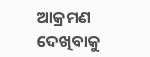ଆକ୍ରମଣ ଦେଖିବାକୁ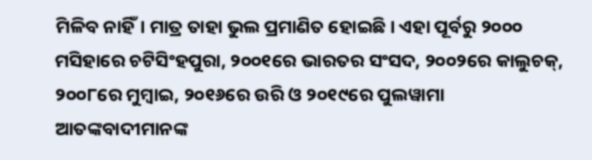ମିଳିବ ନାହିଁ। ମାତ୍ର ତାହା ଭୁଲ ପ୍ରମାଣିତ ହୋଇଛି। ଏହା ପୂର୍ବରୁ ୨୦୦୦ ମସିହାରେ ଚଟିସିଂହପୁରା, ୨୦୦୧ରେ ଭାରତର ସଂସଦ, ୨୦୦୨ରେ କାଲୁଚକ୍, ୨୦୦୮ରେ ମୁମ୍ବାଇ, ୨୦୧୬ରେ ଉରି ଓ ୨୦୧୯ରେ ପୁଲୱାମା ଆତଙ୍କବାଦୀମାନଙ୍କ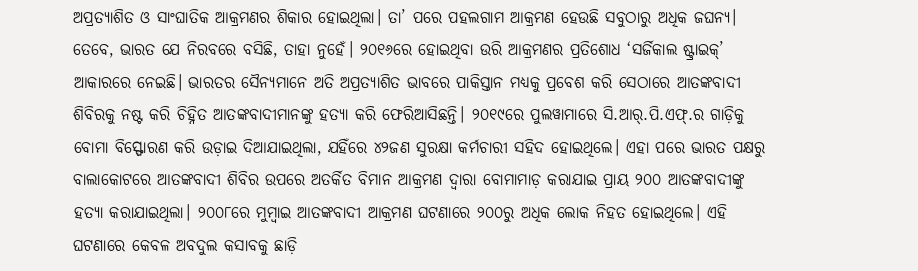ଅପ୍ରତ୍ୟାଶିତ ଓ ସାଂଘାତିକ ଆକ୍ରମଣର ଶିକାର ହୋଇଥିଲା। ତା’ ପରେ ପହଲଗାମ ଆକ୍ରମଣ ହେଉଛି ସବୁଠାରୁ ଅଧିକ ଜଘନ୍ୟ। ତେବେ, ଭାରତ ଯେ ନିରବରେ ବସିଛି, ତାହା ନୁହେଁ। ୨୦୧୬ରେ ହୋଇଥିବା ଉରି ଆକ୍ରମଣର ପ୍ରତିଶୋଧ ‘ସର୍ଜିକାଲ ଷ୍ଟ୍ରାଇକ୍’ ଆକାରରେ ନେଇଛି। ଭାରତର ସୈନ୍ୟମାନେ ଅତି ଅପ୍ରତ୍ୟାଶିତ ଭାବରେ ପାକିସ୍ତାନ ମଧ୍ୟକୁ ପ୍ରବେଶ କରି ସେଠାରେ ଆତଙ୍କବାଦୀ ଶିବିରକୁ ନଷ୍ଟ କରି ଚିହ୍ନିତ ଆତଙ୍କବାଦୀମାନଙ୍କୁ ହତ୍ୟା କରି ଫେରିଆସିଛନ୍ତି। ୨୦୧୯ରେ ପୁଲୱାମାରେ ସି.ଆର୍.ପି.ଏଫ୍.ର ଗାଡ଼ିକୁ ବୋମା ବିସ୍ଫୋରଣ କରି ଉଡ଼ାଇ ଦିଆଯାଇଥିଲା, ଯହିଁରେ ୪୨ଜଣ ସୁରକ୍ଷା କର୍ମଚାରୀ ସହିଦ ହୋଇଥିଲେ। ଏହା ପରେ ଭାରତ ପକ୍ଷରୁ ବାଲାକୋଟରେ ଆତଙ୍କବାଦୀ ଶିବିର ଉପରେ ଅତର୍କିତ ବିମାନ ଆକ୍ରମଣ ଦ୍ୱାରା ବୋମାମାଡ଼ କରାଯାଇ ପ୍ରାୟ ୨୦୦ ଆତଙ୍କବାଦୀଙ୍କୁ ହତ୍ୟା କରାଯାଇଥିଲା। ୨୦୦୮ରେ ମୁମ୍ବାଇ ଆତଙ୍କବାଦୀ ଆକ୍ରମଣ ଘଟଣାରେ ୨୦୦ରୁ ଅଧିକ ଲୋକ ନିହତ ହୋଇଥିଲେ। ଏହି ଘଟଣାରେ କେବଳ ଅବଦୁଲ କସାବକୁ ଛାଡ଼ି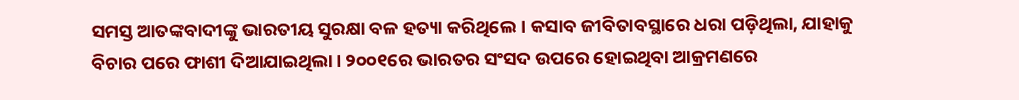ସମସ୍ତ ଆତଙ୍କବାଦୀଙ୍କୁ ଭାରତୀୟ ସୁରକ୍ଷା ବଳ ହତ୍ୟା କରିଥିଲେ। କସାବ ଜୀବିତାବସ୍ଥାରେ ଧରା ପଡ଼ିଥିଲା, ଯାହାକୁ ବିଚାର ପରେ ଫାଶୀ ଦିଆଯାଇଥିଲା। ୨୦୦୧ରେ ଭାରତର ସଂସଦ ଉପରେ ହୋଇଥିବା ଆକ୍ରମଣରେ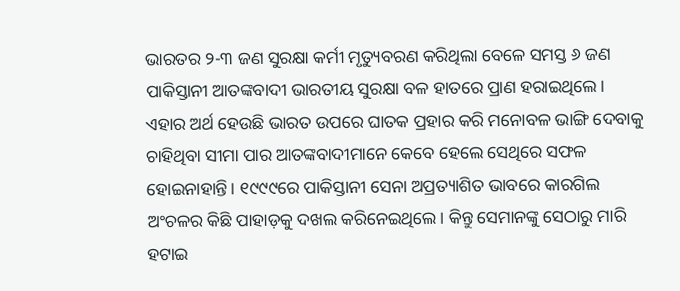ଭାରତର ୨-୩ ଜଣ ସୁରକ୍ଷା କର୍ମୀ ମୃତ୍ୟୁବରଣ କରିଥିଲା ବେଳେ ସମସ୍ତ ୬ ଜଣ ପାକିସ୍ତାନୀ ଆତଙ୍କବାଦୀ ଭାରତୀୟ ସୁରକ୍ଷା ବଳ ହାତରେ ପ୍ରାଣ ହରାଇଥିଲେ। ଏହାର ଅର୍ଥ ହେଉଛି ଭାରତ ଉପରେ ଘାତକ ପ୍ରହାର କରି ମନୋବଳ ଭାଙ୍ଗି ଦେବାକୁ ଚାହିଥିବା ସୀମା ପାର ଆତଙ୍କବାଦୀମାନେ କେବେ ହେଲେ ସେଥିରେ ସଫଳ ହୋଇନାହାନ୍ତି। ୧୯୯୯ରେ ପାକିସ୍ତାନୀ ସେନା ଅପ୍ରତ୍ୟାଶିତ ଭାବରେ କାରଗିଲ ଅଂଚଳର କିଛି ପାହାଡ଼କୁ ଦଖଲ କରିନେଇଥିଲେ। କିନ୍ତୁ ସେମାନଙ୍କୁ ସେଠାରୁ ମାରି ହଟାଇ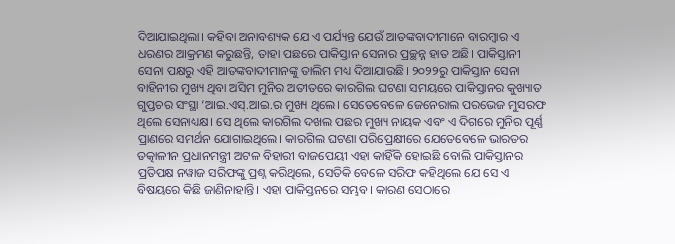ଦିଆଯାଇଥିଲା। କହିବା ଅନାବଶ୍ୟକ ଯେ ଏ ପର୍ଯ୍ୟନ୍ତ ଯେଉଁ ଆତଙ୍କବାଦୀମାନେ ବାରମ୍ବାର ଏ ଧରଣର ଆକ୍ରମଣ କରୁଛନ୍ତି, ତାହା ପଛରେ ପାକିସ୍ତାନ ସେନାର ପ୍ରଚ୍ଛନ୍ନ ହାତ ଅଛି। ପାକିସ୍ତାନୀ ସେନା ପକ୍ଷରୁ ଏହି ଆତଙ୍କବାଦୀମାନଙ୍କୁ ତାଲିମ ମଧ୍ୟ ଦିଆଯାଉଛି। ୨୦୨୨ରୁ ପାକିସ୍ତାନ ସେନା ବାହିନୀର ମୁଖ୍ୟ ଥିବା ଅସିମ ମୁନିର ଅତୀତରେ କାରଗିଲ ଘଟଣା ସମୟରେ ପାକିସ୍ତାନର କୁଖ୍ୟାତ ଗୁପ୍ତଚର ସଂସ୍ଥା ‘ଆଇ.ଏସ୍.ଆଇ.ର ମୁଖ୍ୟ ଥିଲେ। ସେତେବେଳେ ଜେନେରାଲ ପରଭେଜ ମୁସରଫ ଥିଲେ ସେନାଧ୍ୟକ୍ଷ। ସେ ଥିଲେ କାରଗିଲ ଦଖଲ ପଛର ମୁଖ୍ୟ ନାୟକ ଏବଂ ଏ ଦିଗରେ ମୁନିର ପୂର୍ଣ୍ଣ ପ୍ରାଣରେ ସମର୍ଥନ ଯୋଗାଇଥିଲେ। କାରଗିଲ ଘଟଣା ପରିପ୍ରେକ୍ଷୀରେ ଯେତେବେଳେ ଭାରତର ତତ୍କାଳୀନ ପ୍ରଧାନମନ୍ତ୍ରୀ ଅଟଳ ବିହାରୀ ବାଜପେୟୀ ଏହା କାହିଁକି ହୋଇଛି ବୋଲି ପାକିସ୍ତାନର ପ୍ରତିପକ୍ଷ ନୱାଜ ସରିଫଙ୍କୁ ପ୍ରଶ୍ନ କରିଥିଲେ, ସେତିକି ବେଳେ ସରିଫ କହିଥିଲେ ଯେ ସେ ଏ ବିଷୟରେ କିଛି ଜାଣିନାହାନ୍ତି। ଏହା ପାକିସ୍ତନରେ ସମ୍ଭବ। କାରଣ ସେଠାରେ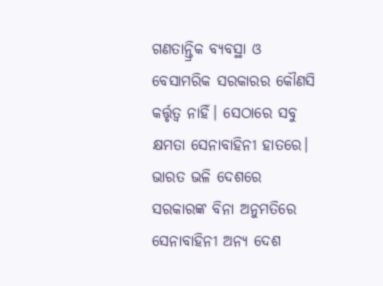ଗଣତାନ୍ତ୍ରିକ ବ୍ୟବସ୍ଥା ଓ ବେସାମରିକ ସରକାରର କୌଣସି କର୍ତ୍ତୃତ୍ୱ ନାହିଁ। ସେଠାରେ ସବୁ କ୍ଷମତା ସେନାବାହିନୀ ହାତରେ। ଭାରତ ଭଳି ଦେଶରେ ସରକାରଙ୍କ ବିନା ଅନୁମତିରେ ସେନାବାହିନୀ ଅନ୍ୟ ଦେଶ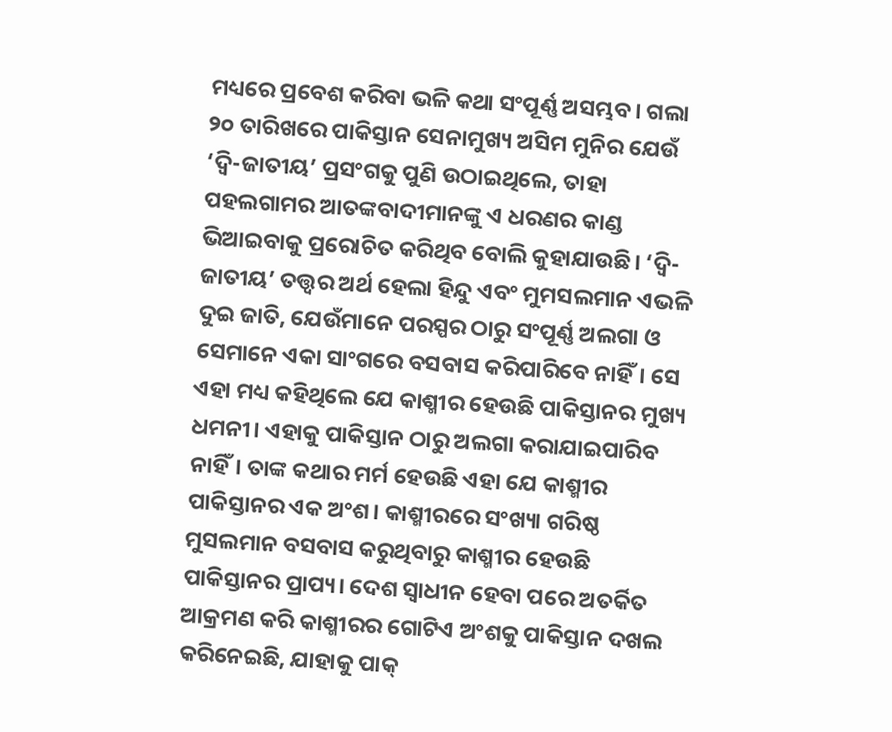ମଧ୍ୟରେ ପ୍ରବେଶ କରିବା ଭଳି କଥା ସଂପୂର୍ଣ୍ଣ ଅସମ୍ଭବ। ଗଲା ୨୦ ତାରିଖରେ ପାକିସ୍ତାନ ସେନାମୁଖ୍ୟ ଅସିମ ମୁନିର ଯେଉଁ ‘ଦ୍ବି-ଜାତୀୟ’ ପ୍ରସଂଗକୁ ପୁଣି ଉଠାଇଥିଲେ, ତାହା ପହଲଗାମର ଆତଙ୍କବାଦୀମାନଙ୍କୁ ଏ ଧରଣର କାଣ୍ଡ ଭିଆଇବାକୁ ପ୍ରରୋଚିତ କରିଥିବ ବୋଲି କୁହାଯାଉଛି। ‘ଦ୍ବି-ଜାତୀୟ’ ତତ୍ତ୍ୱର ଅର୍ଥ ହେଲା ହିନ୍ଦୁ ଏବଂ ମୁମସଲମାନ ଏଭଳି ଦୁଇ ଜାତି, ଯେଉଁମାନେ ପରସ୍ପର ଠାରୁ ସଂପୂର୍ଣ୍ଣ ଅଲଗା ଓ ସେମାନେ ଏକା ସାଂଗରେ ବସବାସ କରିପାରିବେ ନାହିଁ। ସେ ଏହା ମଧ୍ୟ କହିଥିଲେ ଯେ କାଶ୍ମୀର ହେଉଛି ପାକିସ୍ତାନର ମୁଖ୍ୟ ଧମନୀ। ଏହାକୁ ପାକିସ୍ତାନ ଠାରୁ ଅଲଗା କରାଯାଇପାରିବ ନାହିଁ। ତାଙ୍କ କଥାର ମର୍ମ ହେଉଛି ଏହା ଯେ କାଶ୍ମୀର ପାକିସ୍ତାନର ଏକ ଅଂଶ। କାଶ୍ମୀରରେ ସଂଖ୍ୟା ଗରିଷ୍ଠ ମୁସଲମାନ ବସବାସ କରୁଥିବାରୁ କାଶ୍ମୀର ହେଉଛି ପାକିସ୍ତାନର ପ୍ରାପ୍ୟ। ଦେଶ ସ୍ବାଧୀନ ହେବା ପରେ ଅତର୍କିତ ଆକ୍ରମଣ କରି କାଶ୍ମୀରର ଗୋଟିଏ ଅଂଶକୁ ପାକିସ୍ତାନ ଦଖଲ କରିନେଇଛି, ଯାହାକୁ ପାକ୍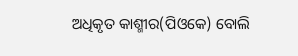ଅଧିକୃତ କାଶ୍ମୀର(ପିଓକେ) ବୋଲି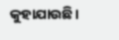କୁହାଯାଉଛି।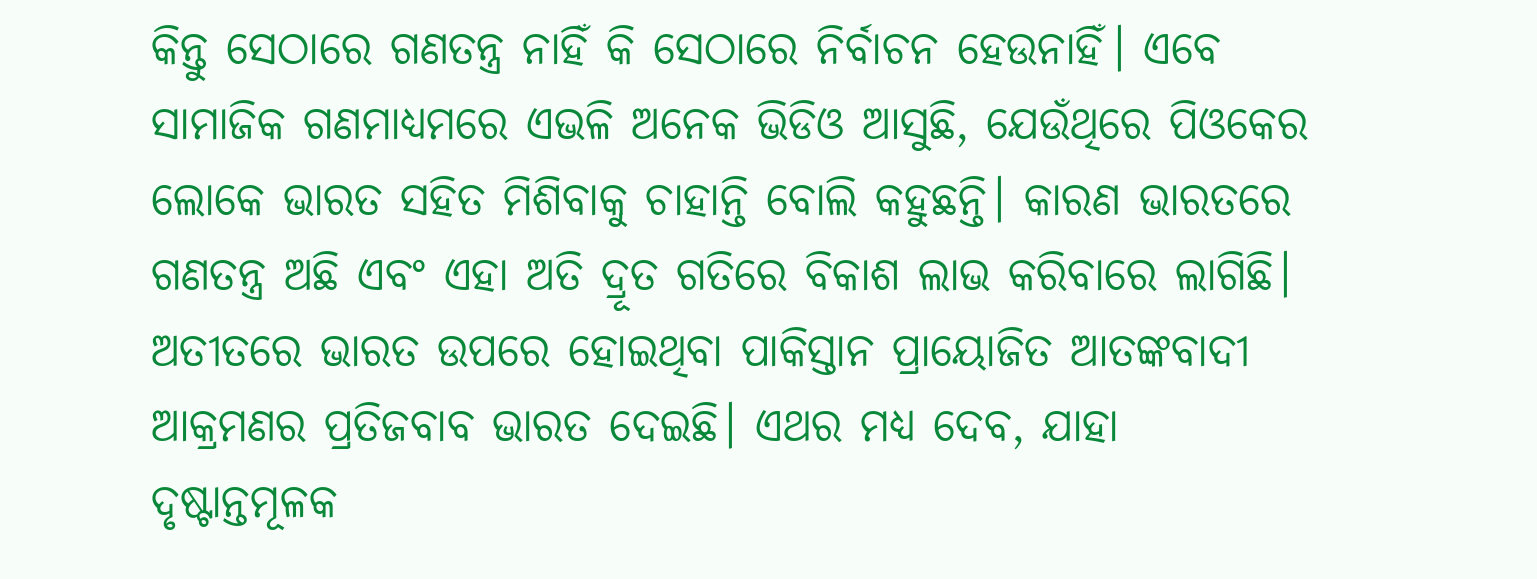କିନ୍ତୁ ସେଠାରେ ଗଣତନ୍ତ୍ର ନାହିଁ କି ସେଠାରେ ନିର୍ବାଚନ ହେଉନାହିଁ। ଏବେ ସାମାଜିକ ଗଣମାଧ୍ୟମରେ ଏଭଳି ଅନେକ ଭିଡିଓ ଆସୁଛି, ଯେଉଁଥିରେ ପିଓକେର ଲୋକେ ଭାରତ ସହିତ ମିଶିବାକୁ ଚାହାନ୍ତି ବୋଲି କହୁଛନ୍ତି। କାରଣ ଭାରତରେ ଗଣତନ୍ତ୍ର ଅଛି ଏବଂ ଏହା ଅତି ଦ୍ରୂତ ଗତିରେ ବିକାଶ ଲାଭ କରିବାରେ ଲାଗିଛି।
ଅତୀତରେ ଭାରତ ଉପରେ ହୋଇଥିବା ପାକିସ୍ତାନ ପ୍ରାୟୋଜିତ ଆତଙ୍କବାଦୀ ଆକ୍ରମଣର ପ୍ରତିଜବାବ ଭାରତ ଦେଇଛି। ଏଥର ମଧ୍ୟ ଦେବ, ଯାହା ଦୃଷ୍ଟାନ୍ତମୂଳକ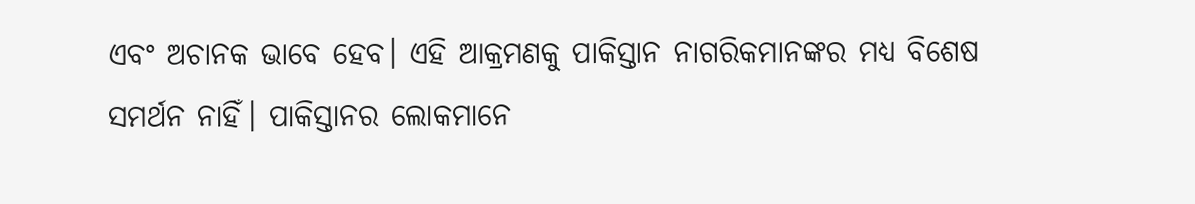ଏବଂ ଅଚାନକ ଭାବେ ହେବ। ଏହି ଆକ୍ରମଣକୁ ପାକିସ୍ତାନ ନାଗରିକମାନଙ୍କର ମଧ୍ୟ ବିଶେଷ ସମର୍ଥନ ନାହିଁ। ପାକିସ୍ତାନର ଲୋକମାନେ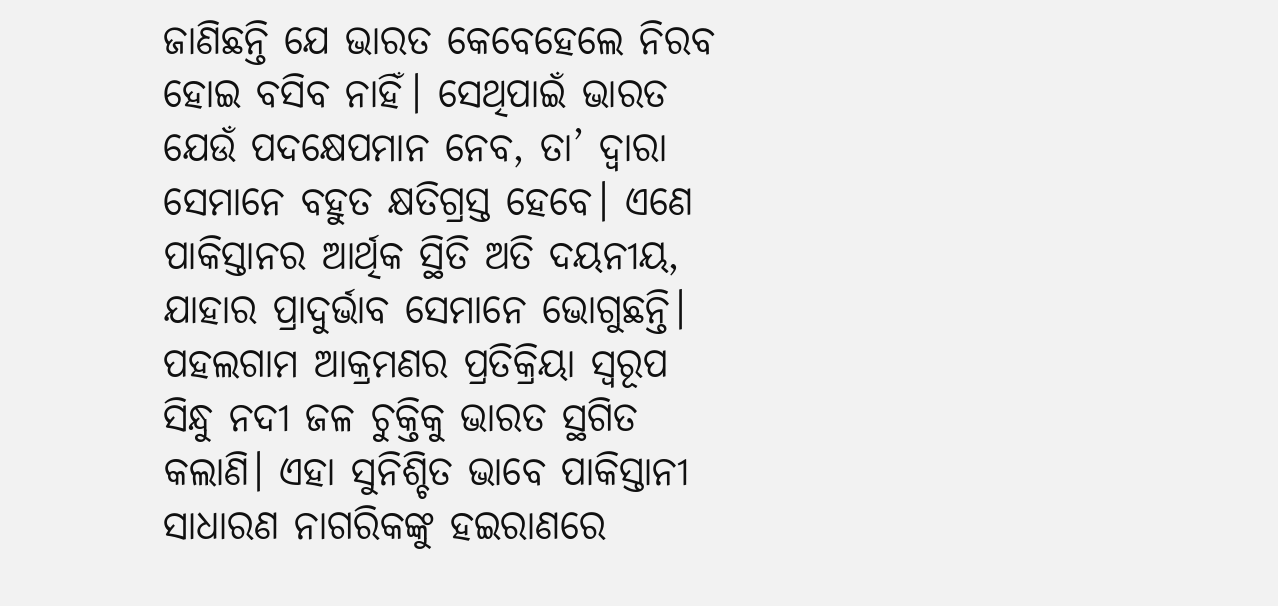ଜାଣିଛନ୍ତି ଯେ ଭାରତ କେବେହେଲେ ନିରବ ହୋଇ ବସିବ ନାହିଁ। ସେଥିପାଇଁ ଭାରତ ଯେଉଁ ପଦକ୍ଷେପମାନ ନେବ, ତା’ ଦ୍ବାରା ସେମାନେ ବହୁତ କ୍ଷତିଗ୍ରସ୍ତ ହେବେ। ଏଣେ ପାକିସ୍ତାନର ଆର୍ଥିକ ସ୍ଥିତି ଅତି ଦୟନୀୟ, ଯାହାର ପ୍ରାଦୁର୍ଭାବ ସେମାନେ ଭୋଗୁଛନ୍ତି। ପହଲଗାମ ଆକ୍ରମଣର ପ୍ରତିକ୍ରିୟା ସ୍ବରୂପ ସିନ୍ଧୁ ନଦୀ ଜଳ ଚୁକ୍ତିକୁ ଭାରତ ସ୍ଥଗିତ କଲାଣି। ଏହା ସୁନିଶ୍ଚିତ ଭାବେ ପାକିସ୍ତାନୀ ସାଧାରଣ ନାଗରିକଙ୍କୁ ହଇରାଣରେ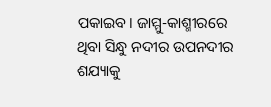ପକାଇବ। ଜାମ୍ମୁ-କାଶ୍ମୀରରେ ଥିବା ସିନ୍ଧୁ ନଦୀର ଉପନଦୀର ଶଯ୍ୟାକୁ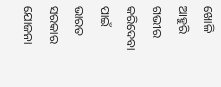ଖୋଳି ଆହୁରି ଗଭୀର କରିଦେବା ପାଇଁ ଭାରତ ସରକାର ଯୋଜନା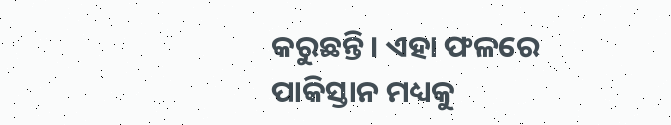କରୁଛନ୍ତି। ଏହା ଫଳରେ ପାକିସ୍ତାନ ମଧ୍ୟକୁ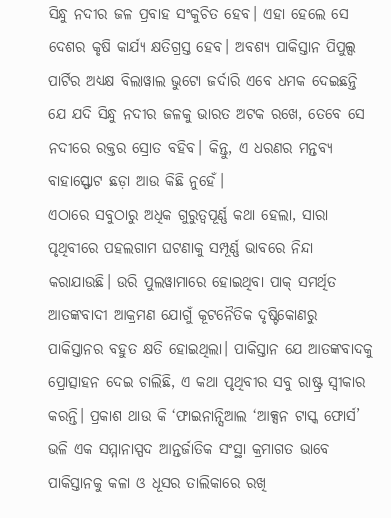ସିନ୍ଧୁ ନଦୀର ଜଳ ପ୍ରବାହ ସଂକୁଚିତ ହେବ। ଏହା ହେଲେ ସେ ଦେଶର କୃଷି କାର୍ଯ୍ୟ କ୍ଷତିଗ୍ରସ୍ତ ହେବ। ଅବଶ୍ୟ ପାକିସ୍ତାନ ପିପୁଲ୍ସ ପାର୍ଟିର ଅଧ୍ୟକ୍ଷ ବିଲାୱାଲ ଭୁଟୋ ଜର୍ଦାରି ଏବେ ଧମକ ଦେଇଛନ୍ତି ଯେ ଯଦି ସିନ୍ଧୁ ନଦୀର ଜଳକୁ ଭାରତ ଅଟକ ରଖେ, ତେବେ ସେ ନଦୀରେ ରକ୍ତର ସ୍ରୋତ ବହିବ। କିନ୍ତୁ, ଏ ଧରଣର ମନ୍ତବ୍ୟ ବାହାସ୍ଫୋଟ ଛଡ଼ା ଆଉ କିଛି ନୁହେଁ।
ଏଠାରେ ସବୁଠାରୁ ଅଧିକ ଗୁରୁତ୍ୱପୂର୍ଣ୍ଣ କଥା ହେଲା, ସାରା ପୃଥିବୀରେ ପହଲଗାମ ଘଟଣାକୁ ସମ୍ପୂର୍ଣ୍ଣ ଭାବରେ ନିନ୍ଦା କରାଯାଉଛି। ଉରି ପୁଲୱାମାରେ ହୋଇଥିବା ପାକ୍ ସମର୍ଥିତ ଆତଙ୍କବାଦୀ ଆକ୍ରମଣ ଯୋଗୁଁ କୂଟନୈତିକ ଦୃଷ୍ଟିକୋଣରୁ ପାକିସ୍ତାନର ବହୁତ କ୍ଷତି ହୋଇଥିଲା। ପାକିସ୍ତାନ ଯେ ଆତଙ୍କବାଦକୁ ପ୍ରୋତ୍ସାହନ ଦେଇ ଚାଲିଛି, ଏ କଥା ପୃଥିବୀର ସବୁ ରାଷ୍ଟ୍ର ସ୍ବୀକାର କରନ୍ତି। ପ୍ରକାଶ ଥାଉ କି ‘ଫାଇନାନ୍ସିଆଲ ‘ଆକ୍ସନ ଟାସ୍କ ଫୋର୍ସ’ ଭଳି ଏକ ସମ୍ମାନାସ୍ପଦ ଆନ୍ତର୍ଜାତିକ ସଂସ୍ଥା କ୍ରମାଗତ ଭାବେ ପାକିସ୍ତାନକୁ କଳା ଓ ଧୂସର ତାଲିକାରେ ରଖି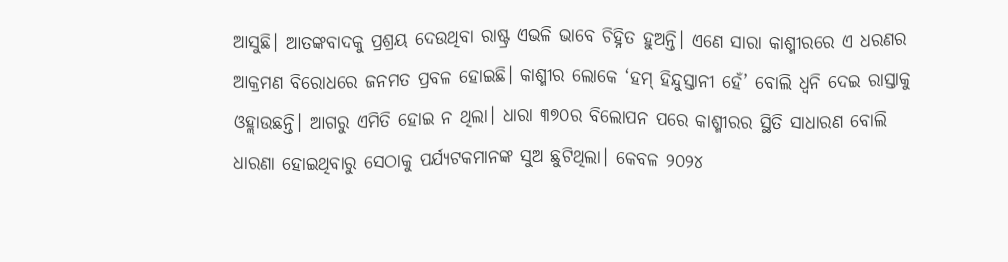ଆସୁଛି। ଆତଙ୍କବାଦକୁ ପ୍ରଶ୍ରୟ ଦେଉଥିବା ରାଷ୍ଟ୍ର ଏଭଳି ଭାବେ ଚିହ୍ନିତ ହୁଅନ୍ତି। ଏଣେ ସାରା କାଶ୍ମୀରରେ ଏ ଧରଣର ଆକ୍ରମଣ ବିରୋଧରେ ଜନମତ ପ୍ରବଳ ହୋଇଛି। କାଶ୍ମୀର ଲୋକେ ‘ହମ୍ ହିନ୍ଦୁସ୍ତାନୀ ହେଁ’ ବୋଲି ଧ୍ୱନି ଦେଇ ରାସ୍ତାକୁ ଓହ୍ଲାଉଛନ୍ତି। ଆଗରୁ ଏମିତି ହୋଇ ନ ଥିଲା। ଧାରା ୩୭୦ର ବିଲୋପନ ପରେ କାଶ୍ମୀରର ସ୍ଥିତି ସାଧାରଣ ବୋଲି ଧାରଣା ହୋଇଥିବାରୁ ସେଠାକୁ ପର୍ଯ୍ୟଟକମାନଙ୍କ ସୁଅ ଛୁଟିଥିଲା। କେବଳ ୨୦୨୪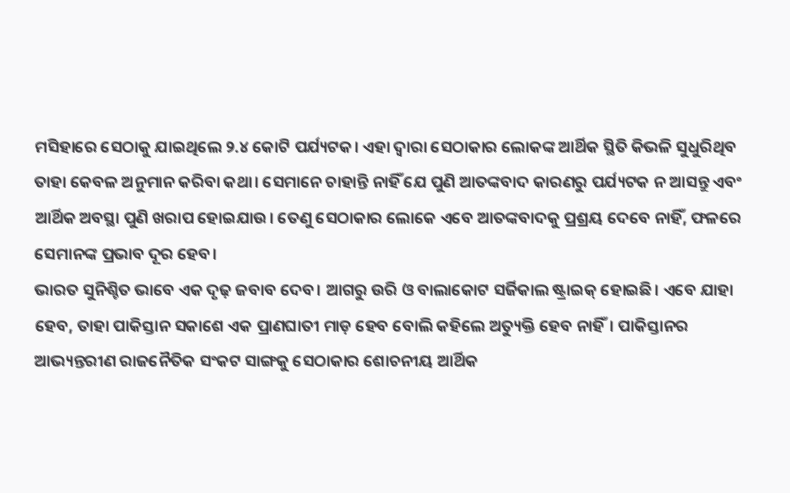ମସିହାରେ ସେଠାକୁ ଯାଇଥିଲେ ୨.୪ କୋଟି ପର୍ଯ୍ୟଟକ। ଏହା ଦ୍ବାରା ସେଠାକାର ଲୋକଙ୍କ ଆର୍ଥିକ ସ୍ଥିତି କିଭଳି ସୁଧୁରିଥିବ ତାହା କେବଳ ଅନୁମାନ କରିବା କଥା। ସେମାନେ ଚାହାନ୍ତି ନାହିଁ ଯେ ପୁଣି ଆତଙ୍କବାଦ କାରଣରୁ ପର୍ଯ୍ୟଟକ ନ ଆସନ୍ତୁ ଏବଂ ଆର୍ଥିକ ଅବସ୍ଥା ପୁଣି ଖରାପ ହୋଇଯାଉ। ତେଣୁ ସେଠାକାର ଲୋକେ ଏବେ ଆତଙ୍କବାଦକୁ ପ୍ରଶ୍ରୟ ଦେବେ ନାହିଁ, ଫଳରେ ସେମାନଙ୍କ ପ୍ରଭାବ ଦୂର ହେବ।
ଭାରତ ସୁନିଶ୍ଚିତ ଭାବେ ଏକ ଦୃଢ଼ ଜବାବ ଦେବ। ଆଗରୁ ଉରି ଓ ବାଲାକୋଟ ସର୍ଜିକାଲ ଷ୍ଟ୍ରାଇକ୍ ହୋଇଛି। ଏବେ ଯାହା ହେବ, ତାହା ପାକିସ୍ତାନ ସକାଶେ ଏକ ପ୍ରାଣଘାତୀ ମାଡ଼ ହେବ ବୋଲି କହିଲେ ଅତ୍ୟୁକ୍ତି ହେବ ନାହିଁ। ପାକିସ୍ତାନର ଆଭ୍ୟନ୍ତରୀଣ ରାଜନୈତିକ ସଂକଟ ସାଙ୍ଗକୁ ସେଠାକାର ଶୋଚନୀୟ ଆର୍ଥିକ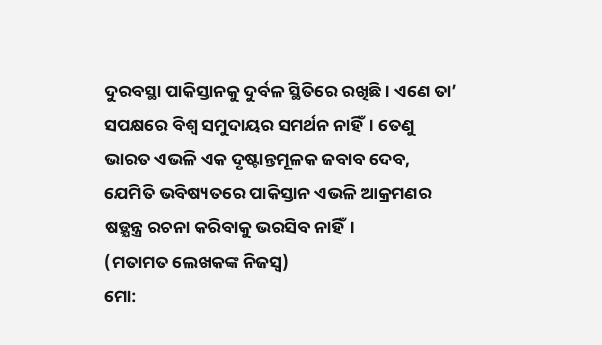ଦୁରବସ୍ଥା ପାକିସ୍ତାନକୁ ଦୁର୍ବଳ ସ୍ଥିତିରେ ରଖିଛି। ଏଣେ ତା’ ସପକ୍ଷରେ ବିଶ୍ବ ସମୁଦାୟର ସମର୍ଥନ ନାହିଁ। ତେଣୁ ଭାରତ ଏଭଳି ଏକ ଦୃଷ୍ଟାନ୍ତମୂଳକ ଜବାବ ଦେବ, ଯେମିତି ଭବିଷ୍ୟତରେ ପାକିସ୍ତାନ ଏଭଳି ଆକ୍ରମଣର ଷଡ଼୍ଯନ୍ତ୍ର ରଚନା କରିବାକୁ ଭରସିବ ନାହିଁ।
(ମତାମତ ଲେଖକଙ୍କ ନିଜସ୍ବ)
ମୋ: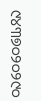୯୪୩୭୦୨୦୨୯୦